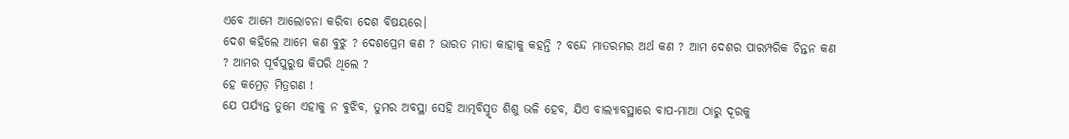ଏବେ ଆମେ ଆଲୋଚନା କରିବା ଦେଶ ବିଷୟରେ।
ଦେଶ କହିଲେ ଆମେ କଣ ବୁଝୁ ? ଦେଶପ୍ରେମ କଣ ? ଭାରତ ମାତା କାହାକୁ କହନ୍ତି ? ବନ୍ଦେ ମାତରମର ଅର୍ଥ କଣ ? ଆମ ଦେଶର ପାରମ୍ପରିକ ଚିନ୍ତନ କଣ ? ଆମର ପୂର୍ବପୁରୁଷ କିପରି ଥିଲେ ?
ହେ କମ୍ରେଡ଼ ମିତ୍ରଗଣ !
ଯେ ପର୍ଯ୍ୟନ୍ତ ତୁମେ ଏହାକୁ ନ ବୁଝିବ, ତୁମର ଅବସ୍ଥା ସେହି ଆତ୍ମବିସ୍ମୃତ ଶିଶୁ ଭଳି ହେବ, ଯିଏ ବାଲ୍ୟାବସ୍ଥାରେ ବାପ-ମାଆ ଠାରୁ ଦୂରକୁ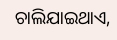ଚାଲିଯାଇଥାଏ,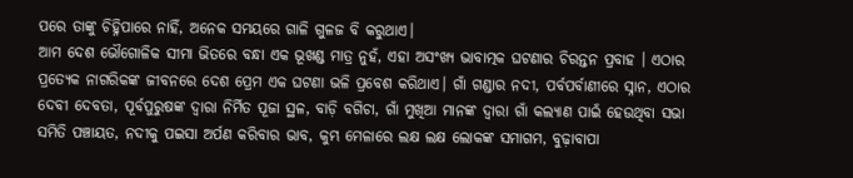ପରେ ତାଙ୍କୁ ଚିହ୍ନିପାରେ ନାହିଁ, ଅନେକ ସମୟରେ ଗାଳି ଗୁଳଜ ବି କରୁଥାଏ।
ଆମ ଦେଶ ଭୌଗୋଳିକ ସୀମା ଭିତରେ ବନ୍ଧା ଏକ ଭୂଖଣ୍ଡ ମାତ୍ର ନୁହଁ, ଏହା ଅସଂଖ୍ୟ ଭାବାତ୍ମକ ଘଟଣାର ଚିରନ୍ତନ ପ୍ରବାହ । ଏଠାର ପ୍ରତ୍ୟେକ ନାଗରିକଙ୍କ ଜୀବନରେ ଦେଶ ପ୍ରେମ ଏକ ଘଟଣା ଭଳି ପ୍ରବେଶ କରିଥାଏ। ଗାଁ ଗଣ୍ଡାର ନଦୀ, ପର୍ବପର୍ବାଣୀରେ ସ୍ନାନ, ଏଠାର ଦେବୀ ଦେବତା, ପୂର୍ବପୁରୁଷଙ୍କ ଦ୍ଵାରା ନିର୍ମିତ ପୂଜା ସ୍ଥଳ, ବାଡ଼ି ବଗିଚା, ଗାଁ ମୁଖିଆ ମାନଙ୍କ ଦ୍ୱାରା ଗାଁ କଲ୍ୟାଣ ପାଇଁ ହେଉଥିବା ସଭା ସମିତି ପଞ୍ଚାୟତ, ନଦୀକୁ ପଇସା ଅର୍ପଣ କରିବାର ଭାବ, କୁମ୍ଭ ମେଳାରେ ଲକ୍ଷ ଲକ୍ଷ ଲୋକଙ୍କ ସମାଗମ, ବୁଢ଼ାବାପା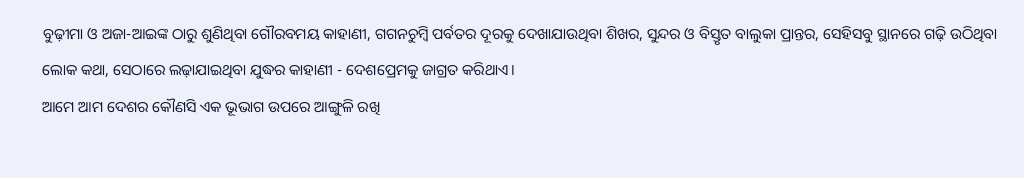ବୁଢ଼ୀମା ଓ ଅଜା-ଆଇଙ୍କ ଠାରୁ ଶୁଣିଥିବା ଗୌରବମୟ କାହାଣୀ, ଗଗନଚୁମ୍ବି ପର୍ବତର ଦୂରକୁ ଦେଖାଯାଉଥିବା ଶିଖର, ସୁନ୍ଦର ଓ ବିସ୍ତୃତ ବାଲୁକା ପ୍ରାନ୍ତର, ସେହିସବୁ ସ୍ଥାନରେ ଗଢ଼ି ଉଠିଥିବା ଲୋକ କଥା, ସେଠାରେ ଲଢ଼ାଯାଇଥିବା ଯୁଦ୍ଧର କାହାଣୀ - ଦେଶପ୍ରେମକୁ ଜାଗ୍ରତ କରିଥାଏ।
ଆମେ ଆମ ଦେଶର କୌଣସି ଏକ ଭୂଭାଗ ଉପରେ ଆଙ୍ଗୁଳି ରଖି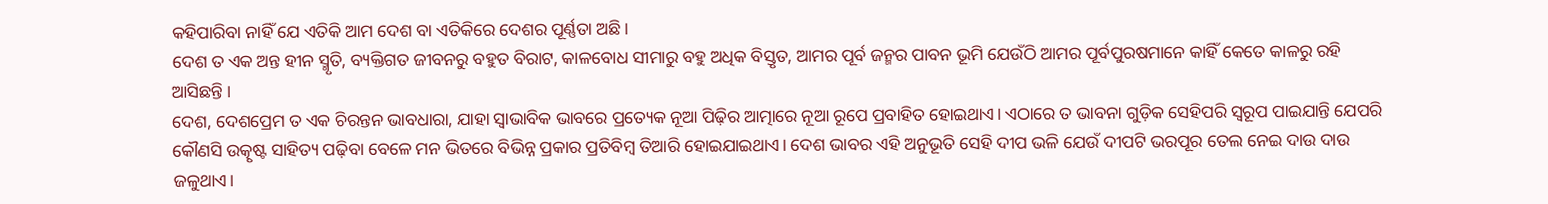କହିପାରିବା ନାହିଁ ଯେ ଏତିକି ଆମ ଦେଶ ବା ଏତିକିରେ ଦେଶର ପୂର୍ଣ୍ଣତା ଅଛି।
ଦେଶ ତ ଏକ ଅନ୍ତ ହୀନ ସ୍ମୃତି, ବ୍ୟକ୍ତିଗତ ଜୀବନରୁ ବହୁତ ବିରାଟ, କାଳବୋଧ ସୀମାରୁ ବହୁ ଅଧିକ ବିସ୍ତୃତ, ଆମର ପୂର୍ବ ଜନ୍ମର ପାବନ ଭୂମି ଯେଉଁଠି ଆମର ପୂର୍ବପୁରଷମାନେ କାହିଁ କେତେ କାଳରୁ ରହି ଆସିଛନ୍ତି ।
ଦେଶ, ଦେଶପ୍ରେମ ତ ଏକ ଚିରନ୍ତନ ଭାବଧାରା, ଯାହା ସ୍ୱାଭାବିକ ଭାବରେ ପ୍ରତ୍ୟେକ ନୂଆ ପିଢ଼ିର ଆତ୍ମାରେ ନୂଆ ରୂପେ ପ୍ରବାହିତ ହୋଇଥାଏ। ଏଠାରେ ତ ଭାବନା ଗୁଡ଼ିକ ସେହିପରି ସ୍ୱରୂପ ପାଇଯାନ୍ତି ଯେପରି କୌଣସି ଉତ୍କୃଷ୍ଟ ସାହିତ୍ୟ ପଢ଼ିବା ବେଳେ ମନ ଭିତରେ ବିଭିନ୍ନ ପ୍ରକାର ପ୍ରତିବିମ୍ବ ତିଆରି ହୋଇଯାଇଥାଏ। ଦେଶ ଭାବର ଏହି ଅନୁଭୂତି ସେହି ଦୀପ ଭଳି ଯେଉଁ ଦୀପଟି ଭରପୂର ତେଲ ନେଇ ଦାଉ ଦାଉ ଜଳୁଥାଏ।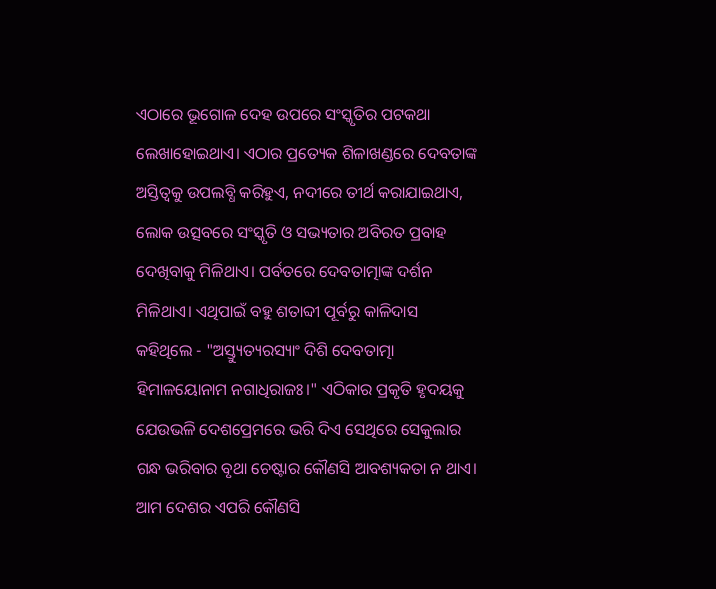ଏଠାରେ ଭୂଗୋଳ ଦେହ ଉପରେ ସଂସ୍କୃତିର ପଟକଥା ଲେଖାହୋଇଥାଏ। ଏଠାର ପ୍ରତ୍ୟେକ ଶିଳାଖଣ୍ଡରେ ଦେବତାଙ୍କ ଅସ୍ତିତ୍ୱକୁ ଉପଲବ୍ଧି କରିହୁଏ, ନଦୀରେ ତୀର୍ଥ କରାଯାଇଥାଏ, ଲୋକ ଉତ୍ସବରେ ସଂସ୍କୃତି ଓ ସଭ୍ୟତାର ଅବିରତ ପ୍ରବାହ ଦେଖିବାକୁ ମିଳିଥାଏ। ପର୍ବତରେ ଦେବତାତ୍ମାଙ୍କ ଦର୍ଶନ ମିଳିଥାଏ। ଏଥିପାଇଁ ବହୁ ଶତାବ୍ଦୀ ପୂର୍ବରୁ କାଳିଦାସ କହିଥିଲେ - "ଅସ୍ତ୍ୟୁତ୍ୟରସ୍ୟାଂ ଦିଶି ଦେବତାତ୍ମା ହିମାଳୟୋନାମ ନଗାଧିରାଜଃ।" ଏଠିକାର ପ୍ରକୃତି ହୃଦୟକୁ ଯେଉଭଳି ଦେଶପ୍ରେମରେ ଭରି ଦିଏ ସେଥିରେ ସେକୁଲାର ଗନ୍ଧ ଭରିବାର ବୃଥା ଚେଷ୍ଟାର କୌଣସି ଆବଶ୍ୟକତା ନ ଥାଏ। ଆମ ଦେଶର ଏପରି କୌଣସି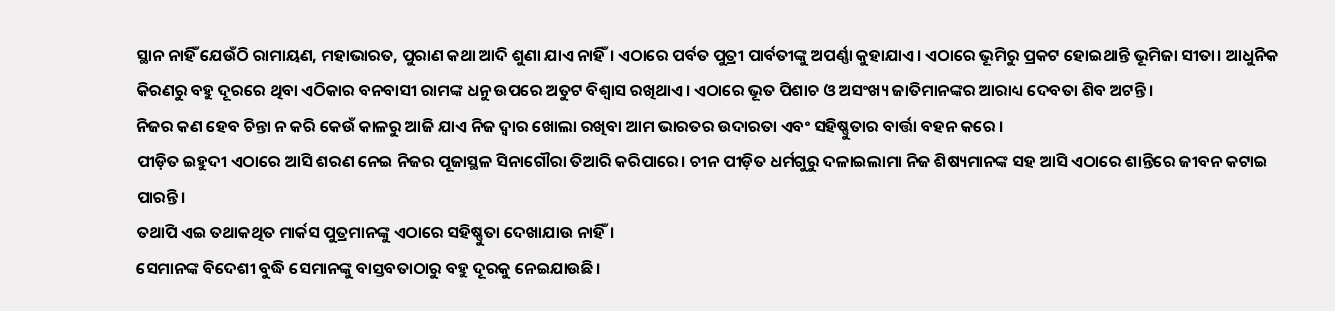ସ୍ଥାନ ନାହିଁ ଯେଉଁଠି ରାମାୟଣ, ମହାଭାରତ, ପୁରାଣ କଥା ଆଦି ଶୁଣା ଯାଏ ନାହିଁ। ଏଠାରେ ପର୍ବତ ପୁତ୍ରୀ ପାର୍ବତୀଙ୍କୁ ଅପର୍ଣ୍ଣା କୁହାଯାଏ। ଏଠାରେ ଭୂମିରୁ ପ୍ରକଟ ହୋଇଥାନ୍ତି ଭୂମିଜା ସୀତା। ଆଧୁନିକ କିରଣରୁ ବହୁ ଦୂରରେ ଥିବା ଏଠିକାର ବନବାସୀ ରାମଙ୍କ ଧନୁ ଉପରେ ଅତୁଟ ବିଶ୍ୱାସ ରଖିଥାଏ। ଏଠାରେ ଭୂତ ପିଶାଚ ଓ ଅସଂଖ୍ୟ ଜାତିମାନଙ୍କର ଆରାଧ୍ୟ ଦେବତା ଶିବ ଅଟନ୍ତି।
ନିଜର କଣ ହେବ ଚିନ୍ତା ନ କରି କେଉଁ କାଳରୁ ଆଜି ଯାଏ ନିଜ ଦ୍ୱାର ଖୋଲା ରଖିବା ଆମ ଭାରତର ଉଦାରତା ଏବଂ ସହିଷ୍ଣୁତାର ବାର୍ତ୍ତା ବହନ କରେ ।
ପୀଡ଼ିତ ଇହୁଦୀ ଏଠାରେ ଆସି ଶରଣ ନେଇ ନିଜର ପୂଜାସ୍ଥଳ ସିନାଗୌରା ତିଆରି କରିପାରେ। ଚୀନ ପୀଡ଼ିତ ଧର୍ମଗୁରୁ ଦଳାଇଲାମା ନିଜ ଶିଷ୍ୟମାନଙ୍କ ସହ ଆସି ଏଠାରେ ଶାନ୍ତିରେ ଜୀବନ କଟାଇ ପାରନ୍ତି।
ତଥାପି ଏଇ ତଥାକଥିତ ମାର୍କସ ପୁତ୍ରମାନଙ୍କୁ ଏଠାରେ ସହିଷ୍ଣୁତା ଦେଖାଯାଉ ନାହିଁ।
ସେମାନଙ୍କ ବିଦେଶୀ ବୁଦ୍ଧି ସେମାନଙ୍କୁ ବାସ୍ତବତାଠାରୁ ବହୁ ଦୂରକୁ ନେଇଯାଉଛି।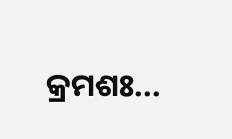କ୍ରମଶଃ...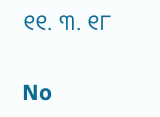୧୧. ୩. ୧୮

No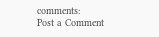comments:
Post a Comment